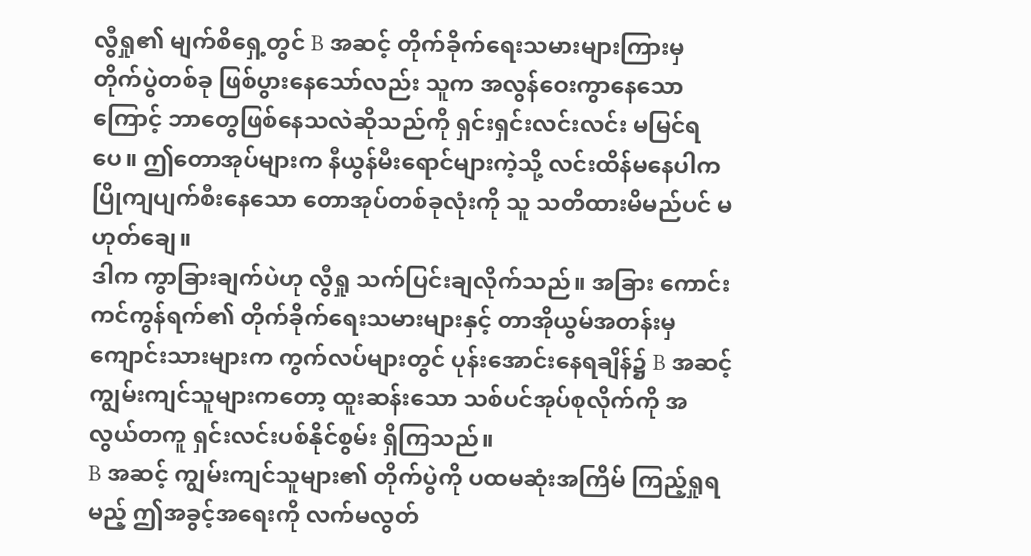လွီရှု၏ မျက်စိရှေ့တွင် B အဆင့် တိုက်ခိုက်ရေးသမားများကြားမှ တိုက်ပွဲတစ်ခု ဖြစ်ပွားနေသော်လည်း သူက အလွန်ဝေးကွာနေသောကြောင့် ဘာတွေဖြစ်နေသလဲဆိုသည်ကို ရှင်းရှင်းလင်းလင်း မမြင်ရပေ။ ဤတောအုပ်များက နီယွန်မီးရောင်များကဲ့သို့ လင်းထိန်မနေပါက ပြိုကျပျက်စီးနေသော တောအုပ်တစ်ခုလုံးကို သူ သတိထားမိမည်ပင် မဟုတ်ချေ။
ဒါက ကွာခြားချက်ပဲဟု လွီရှု သက်ပြင်းချလိုက်သည်။ အခြား ကောင်းကင်ကွန်ရက်၏ တိုက်ခိုက်ရေးသမားများနှင့် တာအိုယွမ်အတန်းမှ ကျောင်းသားများက ကွက်လပ်များတွင် ပုန်းအောင်းနေရချိန်၌ B အဆင့် ကျွမ်းကျင်သူများကတော့ ထူးဆန်းသော သစ်ပင်အုပ်စုလိုက်ကို အလွယ်တကူ ရှင်းလင်းပစ်နိုင်စွမ်း ရှိကြသည်။
B အဆင့် ကျွမ်းကျင်သူများ၏ တိုက်ပွဲကို ပထမဆုံးအကြိမ် ကြည့်ရှုရမည့် ဤအခွင့်အရေးကို လက်မလွတ်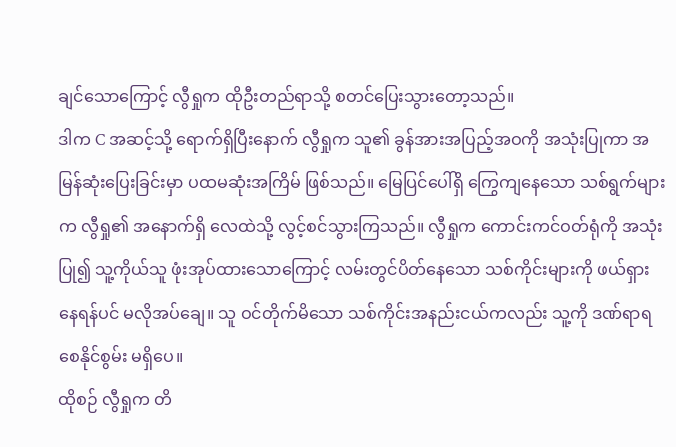ချင်သောကြောင့် လွီရှုက ထိုဦးတည်ရာသို့ စတင်ပြေးသွားတော့သည်။
ဒါက C အဆင့်သို့ ရောက်ရှိပြီးနောက် လွီရှုက သူ၏ ခွန်အားအပြည့်အဝကို အသုံးပြုကာ အမြန်ဆုံးပြေးခြင်းမှာ ပထမဆုံးအကြိမ် ဖြစ်သည်။ မြေပြင်ပေါ်ရှိ ကြွေကျနေသော သစ်ရွက်များက လွီရှု၏ အနောက်ရှိ လေထဲသို့ လွင့်စင်သွားကြသည်။ လွီရှုက ကောင်းကင်ဝတ်ရုံကို အသုံးပြု၍ သူ့ကိုယ်သူ ဖုံးအုပ်ထားသောကြောင့် လမ်းတွင်ပိတ်နေသော သစ်ကိုင်းများကို ဖယ်ရှားနေရန်ပင် မလိုအပ်ချေ။ သူ ဝင်တိုက်မိသော သစ်ကိုင်းအနည်းငယ်ကလည်း သူ့ကို ဒဏ်ရာရစေနိုင်စွမ်း မရှိပေ။
ထိုစဉ် လွီရှုက တိ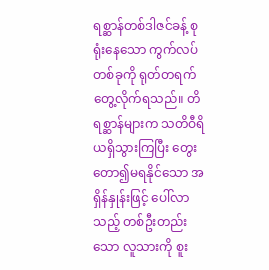ရစ္ဆာန်တစ်ဒါဇင်ခန့် စုရုံးနေသော ကွက်လပ်တစ်ခုကို ရုတ်တရက် တွေ့လိုက်ရသည်။ တိရစ္ဆာန်များက သတိဝီရိယရှိသွားကြပြီး တွေးတော၍မရနိုင်သော အရှိန်နှုန်းဖြင့် ပေါ်လာသည့် တစ်ဦးတည်းသော လူသားကို စူး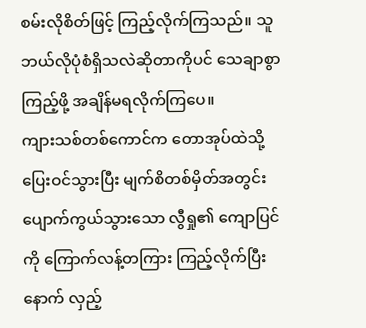စမ်းလိုစိတ်ဖြင့် ကြည့်လိုက်ကြသည်။ သူ ဘယ်လိုပုံစံရှိသလဲဆိုတာကိုပင် သေချာစွာ ကြည့်ဖို့ အချိန်မရလိုက်ကြပေ။
ကျားသစ်တစ်ကောင်က တောအုပ်ထဲသို့ ပြေးဝင်သွားပြီး မျက်စိတစ်မှိတ်အတွင်း ပျောက်ကွယ်သွားသော လွီရှု၏ ကျောပြင်ကို ကြောက်လန့်တကြား ကြည့်လိုက်ပြီးနောက် လှည့်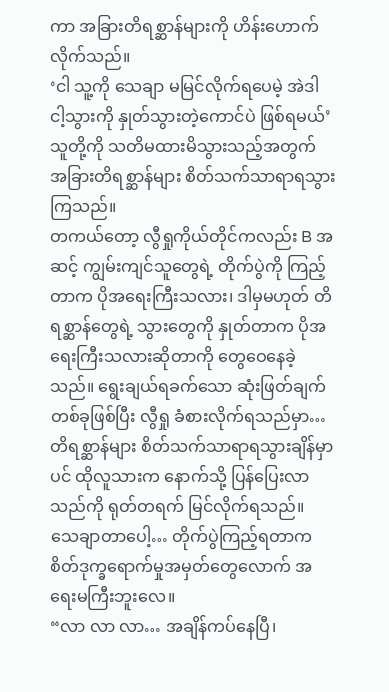ကာ အခြားတိရစ္ဆာန်များကို ဟိန်းဟောက်လိုက်သည်။
‘ငါ သူ့ကို သေချာ မမြင်လိုက်ရပေမဲ့ အဲဒါ ငါ့သွားကို နှုတ်သွားတဲ့ကောင်ပဲ ဖြစ်ရမယ်’
သူတို့ကို သတိမထားမိသွားသည့်အတွက် အခြားတိရစ္ဆာန်များ စိတ်သက်သာရာရသွားကြသည်။
တကယ်တော့ လွီရှုကိုယ်တိုင်ကလည်း B အဆင့် ကျွမ်းကျင်သူတွေရဲ့ တိုက်ပွဲကို ကြည့်တာက ပိုအရေးကြီးသလား၊ ဒါမှမဟုတ် တိရစ္ဆာန်တွေရဲ့ သွားတွေကို နှုတ်တာက ပိုအရေးကြီးသလားဆိုတာကို တွေဝေနေခဲ့သည်။ ရွေးချယ်ရခက်သော ဆုံးဖြတ်ချက်တစ်ခုဖြစ်ပြီး လွီရှု ခံစားလိုက်ရသည်မှာ…
တိရစ္ဆာန်များ စိတ်သက်သာရာရသွားချိန်မှာပင် ထိုလူသားက နောက်သို့ ပြန်ပြေးလာသည်ကို ရုတ်တရက် မြင်လိုက်ရသည်။
သေချာတာပေါ့… တိုက်ပွဲကြည့်ရတာက စိတ်ဒုက္ခရောက်မှုအမှတ်တွေလောက် အရေးမကြီးဘူးလေ။
“လာ လာ လာ… အချိန်ကပ်နေပြီ၊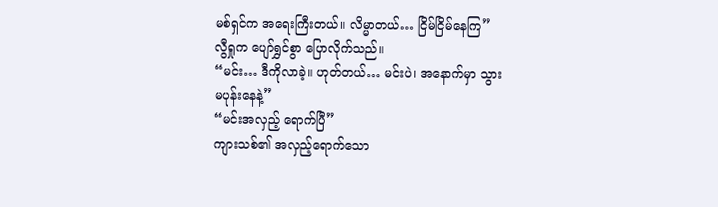မစ်ရှင်က အရေးကြီးတယ်။ လိမ္မာတယ်… ငြိမ်ငြိမ်နေကြ”
လွီရှုက ပျော်ရွှင်စွာ ပြောလိုက်သည်။
“မင်း… ဒီကိုလာခဲ့။ ဟုတ်တယ်… မင်းပဲ၊ အနောက်မှာ သွားမပုန်းနေနဲ့”
“မင်းအလှည့် ရောက်ပြီ”
ကျားသစ်၏ အလှည့်ရောက်သော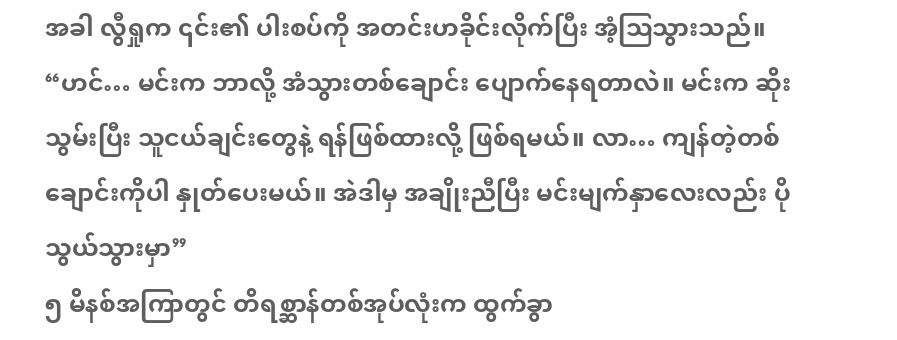အခါ လွီရှုက ၎င်း၏ ပါးစပ်ကို အတင်းဟခိုင်းလိုက်ပြီး အံ့ဩသွားသည်။
“ဟင်… မင်းက ဘာလို့ အံသွားတစ်ချောင်း ပျောက်နေရတာလဲ။ မင်းက ဆိုးသွမ်းပြီး သူငယ်ချင်းတွေနဲ့ ရန်ဖြစ်ထားလို့ ဖြစ်ရမယ်။ လာ… ကျန်တဲ့တစ်ချောင်းကိုပါ နှုတ်ပေးမယ်။ အဲဒါမှ အချိုးညီပြီး မင်းမျက်နှာလေးလည်း ပိုသွယ်သွားမှာ”
၅ မိနစ်အကြာတွင် တိရစ္ဆာန်တစ်အုပ်လုံးက ထွက်ခွာ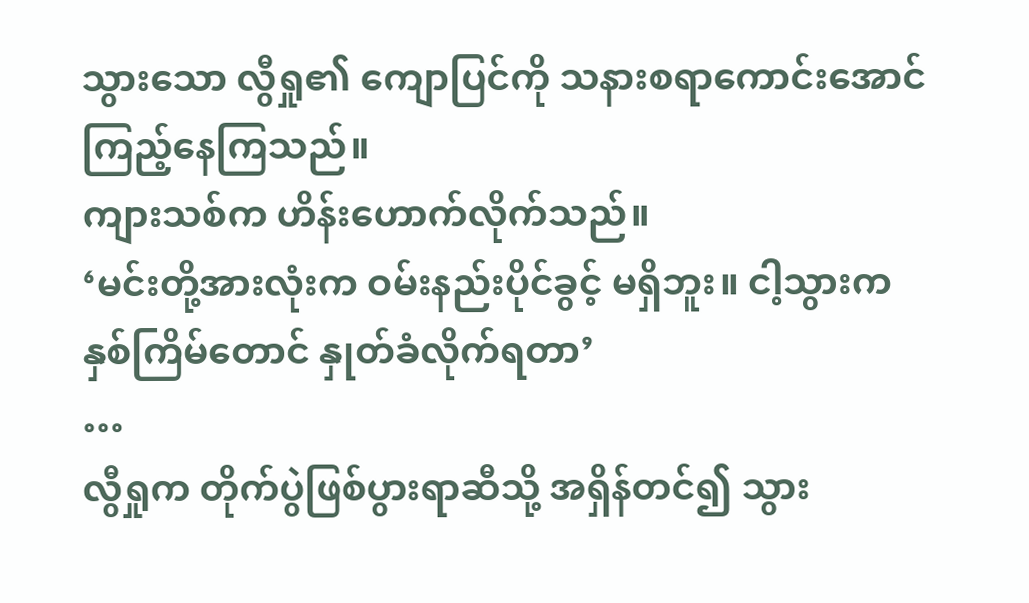သွားသော လွီရှု၏ ကျောပြင်ကို သနားစရာကောင်းအောင် ကြည့်နေကြသည်။
ကျားသစ်က ဟိန်းဟောက်လိုက်သည်။
‘မင်းတို့အားလုံးက ဝမ်းနည်းပိုင်ခွင့် မရှိဘူး။ ငါ့သွားက နှစ်ကြိမ်တောင် နှုတ်ခံလိုက်ရတာ’
…
လွီရှုက တိုက်ပွဲဖြစ်ပွားရာဆီသို့ အရှိန်တင်၍ သွား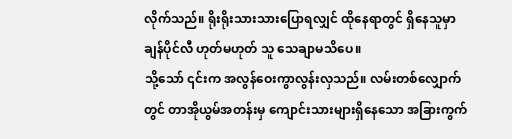လိုက်သည်။ ရိုးရိုးသားသားပြောရလျှင် ထိုနေရာတွင် ရှိနေသူမှာ ချန်ပိုင်လီ ဟုတ်မဟုတ် သူ သေချာမသိပေ။
သို့သော် ၎င်းက အလွန်ဝေးကွာလွန်းလှသည်။ လမ်းတစ်လျှောက်တွင် တာအိုယွမ်အတန်းမှ ကျောင်းသားများရှိနေသော အခြားကွက်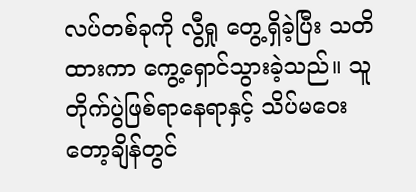လပ်တစ်ခုကို လွီရှု တွေ့ရှိခဲ့ပြီး သတိထားကာ ကွေ့ရှောင်သွားခဲ့သည်။ သူ တိုက်ပွဲဖြစ်ရာနေရာနှင့် သိပ်မဝေးတော့ချိန်တွင်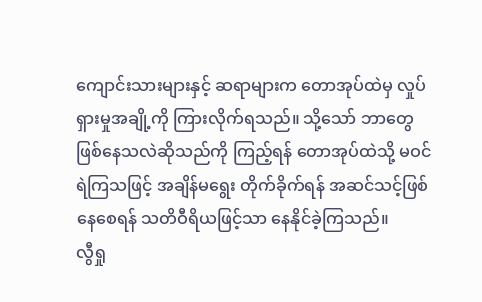ကျောင်းသားများနှင့် ဆရာများက တောအုပ်ထဲမှ လှုပ်ရှားမှုအချို့ကို ကြားလိုက်ရသည်။ သို့သော် ဘာတွေဖြစ်နေသလဲဆိုသည်ကို ကြည့်ရန် တောအုပ်ထဲသို့ မဝင်ရဲကြသဖြင့် အချိန်မရွေး တိုက်ခိုက်ရန် အဆင်သင့်ဖြစ်နေစေရန် သတိဝီရိယဖြင့်သာ နေနိုင်ခဲ့ကြသည်။
လွီရှု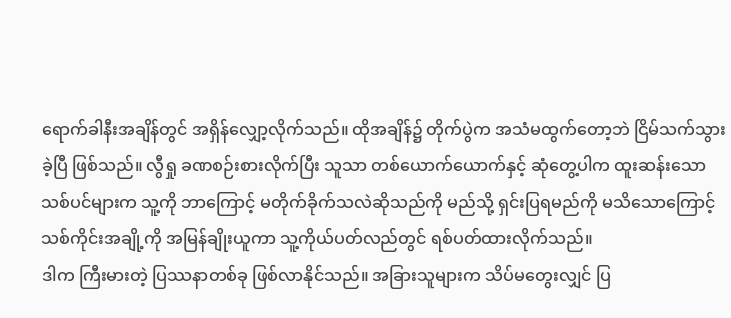ရောက်ခါနီးအချိန်တွင် အရှိန်လျှော့လိုက်သည်။ ထိုအချိန်၌ တိုက်ပွဲက အသံမထွက်တော့ဘဲ ငြိမ်သက်သွားခဲ့ပြီ ဖြစ်သည်။ လွီရှု ခဏစဉ်းစားလိုက်ပြီး သူသာ တစ်ယောက်ယောက်နှင့် ဆုံတွေ့ပါက ထူးဆန်းသော သစ်ပင်များက သူ့ကို ဘာကြောင့် မတိုက်ခိုက်သလဲဆိုသည်ကို မည်သို့ ရှင်းပြရမည်ကို မသိသောကြောင့် သစ်ကိုင်းအချို့ကို အမြန်ချိုးယူကာ သူ့ကိုယ်ပတ်လည်တွင် ရစ်ပတ်ထားလိုက်သည်။
ဒါက ကြီးမားတဲ့ ပြဿနာတစ်ခု ဖြစ်လာနိုင်သည်။ အခြားသူများက သိပ်မတွေးလျှင် ပြ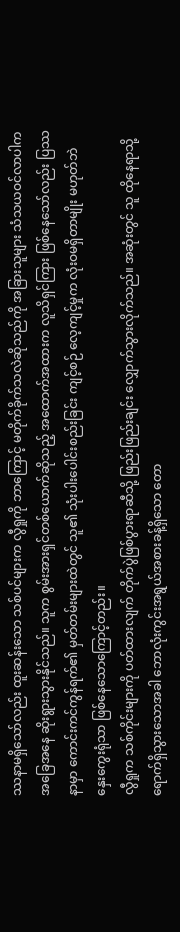ဿနာမရှိသော်လည်း ထူးဆန်းသော သစ်ပင်များက လွီရှုကို ဘာကြောင့် မတိုက်ခိုက်သလဲဆိုသည်ကို အခြားသူများ သံသယဝင်လာပါက အခြေအနေ ဆိုးရွားသွားနိုင်သည်။ သူက စွမ်းအားရှင်တစ်ယောက်ဆိုသည့် အထောက်အထားက လူသိရှင်ကြား ဖြစ်နေသော်လည်း ပြဿနာမှာ ကောင်းကင်ကွန်ရက်၏ မှတ်တမ်းများထဲတွင် သူ၏ သုံးပါးပေါင်းစည်းခြင်း ကျင့်စဉ် လေ့ကျင့်မှုက လုံးဝမရှိတာမျိုး မဟုတ်ဘဲ နှေးကွေးရုံသာ ဖြစ်နေသောကြောင့်တည်း။
လွီရှုက သစ်ကိုင်းများကို ပတ်ထားလျက် တိုက်ပွဲဖြစ်ပွားရာဆီသို့ ဖြည်းဖြည်းချင်း လျှောက်သွားလိုက်သည်။ အဆုံးတွင် သူ ထိုနေရာသို့ ရောက်ရှိသွားသောအခါ ဘောလုံးကွင်းအရွယ်အစားခန့်ရှိသော တော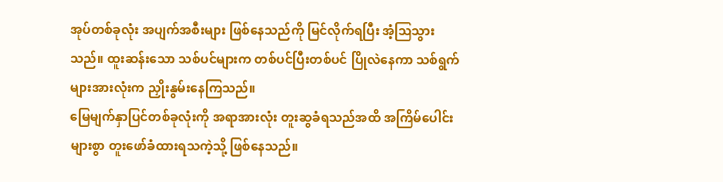အုပ်တစ်ခုလုံး အပျက်အစီးများ ဖြစ်နေသည်ကို မြင်လိုက်ရပြီး အံ့ဩသွားသည်။ ထူးဆန်းသော သစ်ပင်များက တစ်ပင်ပြီးတစ်ပင် ပြိုလဲနေကာ သစ်ရွက်များအားလုံးက ညှိုးနွမ်းနေကြသည်။
မြေမျက်နှာပြင်တစ်ခုလုံးကို အရာအားလုံး တူးဆွခံရသည်အထိ အကြိမ်ပေါင်းများစွာ တူးဖော်ခံထားရသကဲ့သို့ ဖြစ်နေသည်။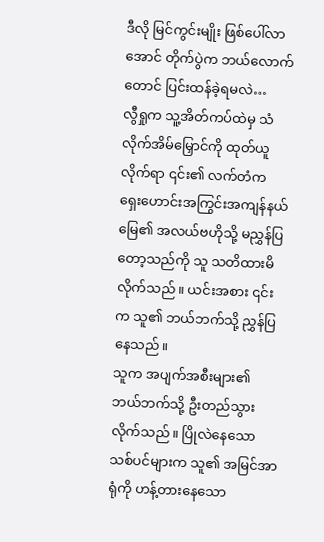ဒီလို မြင်ကွင်းမျိုး ဖြစ်ပေါ်လာအောင် တိုက်ပွဲက ဘယ်လောက်တောင် ပြင်းထန်ခဲ့ရမလဲ…
လွီရှုက သူ့အိတ်ကပ်ထဲမှ သံလိုက်အိမ်မြှောင်ကို ထုတ်ယူလိုက်ရာ ၎င်း၏ လက်တံက ရှေးဟောင်းအကြွင်းအကျန်နယ်မြေ၏ အလယ်ဗဟိုသို့ မညွှန်ပြတော့သည်ကို သူ သတိထားမိလိုက်သည်။ ယင်းအစား ၎င်းက သူ၏ ဘယ်ဘက်သို့ ညွှန်ပြနေသည်။
သူက အပျက်အစီးများ၏ ဘယ်ဘက်သို့ ဦးတည်သွားလိုက်သည်။ ပြိုလဲနေသော သစ်ပင်များက သူ၏ အမြင်အာရုံကို ဟန့်တားနေသော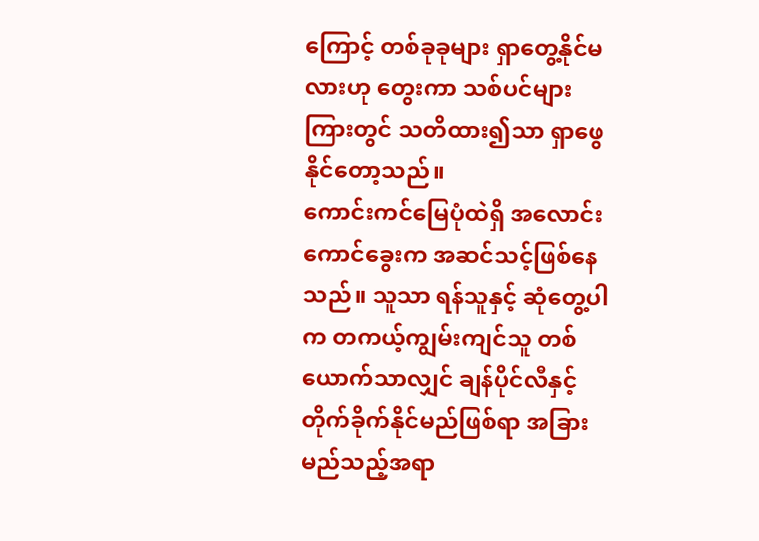ကြောင့် တစ်ခုခုများ ရှာတွေ့နိုင်မလားဟု တွေးကာ သစ်ပင်များကြားတွင် သတိထား၍သာ ရှာဖွေနိုင်တော့သည်။
ကောင်းကင်မြေပုံထဲရှိ အလောင်းကောင်ခွေးက အဆင်သင့်ဖြစ်နေသည်။ သူသာ ရန်သူနှင့် ဆုံတွေ့ပါက တကယ့်ကျွမ်းကျင်သူ တစ်ယောက်သာလျှင် ချန်ပိုင်လီနှင့် တိုက်ခိုက်နိုင်မည်ဖြစ်ရာ အခြားမည်သည့်အရာ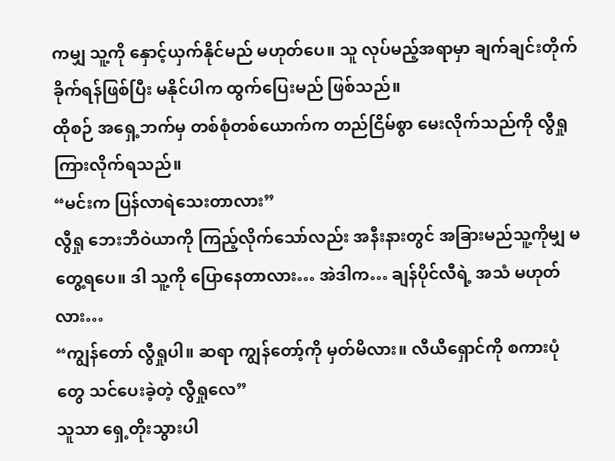ကမျှ သူ့ကို နှောင့်ယှက်နိုင်မည် မဟုတ်ပေ။ သူ လုပ်မည့်အရာမှာ ချက်ချင်းတိုက်ခိုက်ရန်ဖြစ်ပြီး မနိုင်ပါက ထွက်ပြေးမည် ဖြစ်သည်။
ထိုစဉ် အရှေ့ဘက်မှ တစ်စုံတစ်ယောက်က တည်ငြိမ်စွာ မေးလိုက်သည်ကို လွီရှု ကြားလိုက်ရသည်။
“မင်းက ပြန်လာရဲသေးတာလား”
လွီရှု ဘေးဘီဝဲယာကို ကြည့်လိုက်သော်လည်း အနီးနားတွင် အခြားမည်သူ့ကိုမျှ မတွေ့ရပေ။ ဒါ သူ့ကို ပြောနေတာလား… အဲဒါက… ချန်ပိုင်လီရဲ့ အသံ မဟုတ်လား…
“ကျွန်တော် လွီရှုပါ။ ဆရာ ကျွန်တော့်ကို မှတ်မိလား။ လီယီရှောင်ကို စကားပုံတွေ သင်ပေးခဲ့တဲ့ လွီရှုလေ”
သူသာ ရှေ့တိုးသွားပါ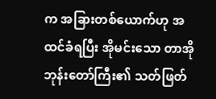က အခြားတစ်ယောက်ဟု အထင်ခံရပြီး အိုမင်းသော တာအိုဘုန်းတော်ကြီး၏ သတ်ဖြတ်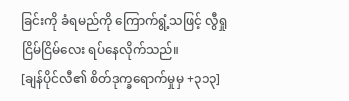ခြင်းကို ခံရမည်ကို ကြောက်ရွံ့သဖြင့် လွီရှု ငြိမ်ငြိမ်လေး ရပ်နေလိုက်သည်။
[ချန်ပိုင်လီ၏ စိတ်ဒုက္ခရောက်မှုမှ +၃၁၃]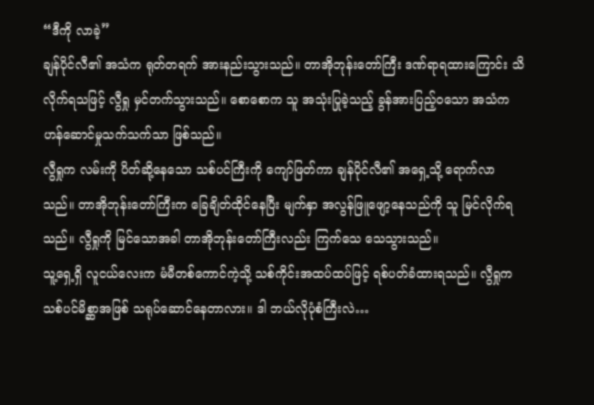“ဒီကို လာခဲ့”
ချန်ပိုင်လီ၏ အသံက ရုတ်တရက် အားနည်းသွားသည်။ တာအိုဘုန်းတော်ကြီး ဒဏ်ရာရထားကြောင်း သိလိုက်ရသဖြင့် လွီရှု မှင်တက်သွားသည်။ စောစောက သူ အသုံးပြုခဲ့သည့် ခွန်အားပြည့်ဝသော အသံက ဟန်ဆောင်မှုသက်သက်သာ ဖြစ်သည်။
လွီရှုက လမ်းကို ပိတ်ဆို့နေသော သစ်ပင်ကြီးကို ကျော်ဖြတ်ကာ ချန်ပိုင်လီ၏ အရှေ့သို့ ရောက်လာသည်။ တာအိုဘုန်းတော်ကြီးက ခြေချိတ်ထိုင်နေပြီး မျက်နှာ အလွန်ဖြူဖျော့နေသည်ကို သူ မြင်လိုက်ရသည်။ လွီရှုကို မြင်သောအခါ တာအိုဘုန်းတော်ကြီးလည်း ကြက်သေ သေသွားသည်။
သူ့ရှေ့ရှိ လူငယ်လေးက မံမီတစ်ကောင်ကဲ့သို့ သစ်ကိုင်းအထပ်ထပ်ဖြင့် ရစ်ပတ်ခံထားရသည်။ လွီရှုက သစ်ပင်မိစ္ဆာအဖြစ် သရုပ်ဆောင်နေတာလား။ ဒါ ဘယ်လိုပုံစံကြီးလဲ…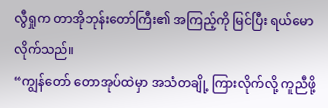လွီရှုက တာအိုဘုန်းတော်ကြီး၏ အကြည့်ကို မြင်ပြီး ရယ်မောလိုက်သည်။
“ကျွန်တော် တောအုပ်ထဲမှာ အသံတချို့ ကြားလိုက်လို့ ကူညီဖို့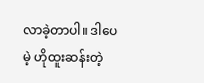လာခဲ့တာပါ။ ဒါပေမဲ့ ဟိုထူးဆန်းတဲ့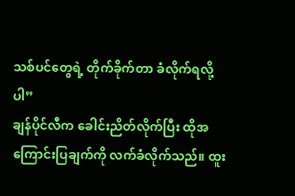သစ်ပင်တွေရဲ့ တိုက်ခိုက်တာ ခံလိုက်ရလို့ပါ”
ချန်ပိုင်လီက ခေါင်းညိတ်လိုက်ပြီး ထိုအကြောင်းပြချက်ကို လက်ခံလိုက်သည်။ ထူး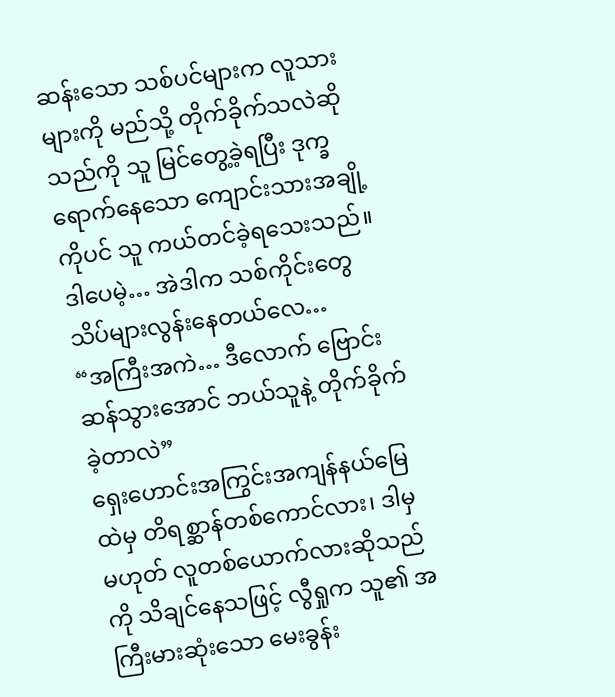ဆန်းသော သစ်ပင်များက လူသားများကို မည်သို့ တိုက်ခိုက်သလဲဆိုသည်ကို သူ မြင်တွေ့ခဲ့ရပြီး ဒုက္ခရောက်နေသော ကျောင်းသားအချို့ကိုပင် သူ ကယ်တင်ခဲ့ရသေးသည်။ ဒါပေမဲ့… အဲဒါက သစ်ကိုင်းတွေ သိပ်များလွန်းနေတယ်လေ…
“အကြီးအကဲ… ဒီလောက် ဗြောင်းဆန်သွားအောင် ဘယ်သူနဲ့ တိုက်ခိုက်ခဲ့တာလဲ”
ရှေးဟောင်းအကြွင်းအကျန်နယ်မြေထဲမှ တိရစ္ဆာန်တစ်ကောင်လား၊ ဒါမှမဟုတ် လူတစ်ယောက်လားဆိုသည်ကို သိချင်နေသဖြင့် လွီရှုက သူ၏ အကြီးမားဆုံးသော မေးခွန်း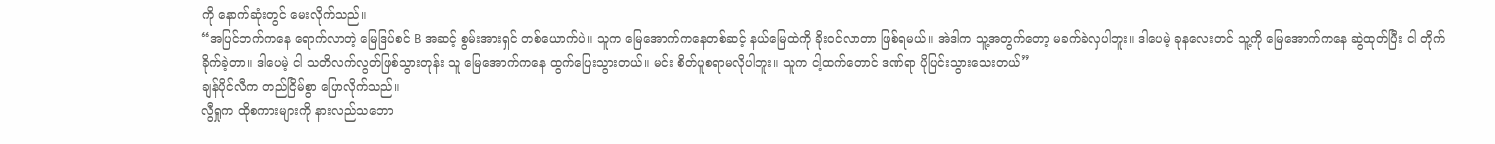ကို နောက်ဆုံးတွင် မေးလိုက်သည်။
“အပြင်ဘက်ကနေ ရောက်လာတဲ့ မြေဒြပ်စင် B အဆင့် စွမ်းအားရှင် တစ်ယောက်ပဲ။ သူက မြေအောက်ကနေတစ်ဆင့် နယ်မြေထဲကို ခိုးဝင်လာတာ ဖြစ်ရမယ်။ အဲဒါက သူ့အတွက်တော့ မခက်ခဲလှပါဘူး။ ဒါပေမဲ့ ခုနလေးတင် သူ့ကို မြေအောက်ကနေ ဆွဲထုတ်ပြီး ငါ တိုက်ခိုက်ခဲ့တာ။ ဒါပေမဲ့ ငါ သတိလက်လွတ်ဖြစ်သွားတုန်း သူ မြေအောက်ကနေ ထွက်ပြေးသွားတယ်။ မင်း စိတ်ပူစရာမလိုပါဘူး။ သူက ငါ့ထက်တောင် ဒဏ်ရာ ပိုပြင်းသွားသေးတယ်”
ချန်ပိုင်လီက တည်ငြိမ်စွာ ပြောလိုက်သည်။
လွီရှုက ထိုစကားများကို နားလည်သဘော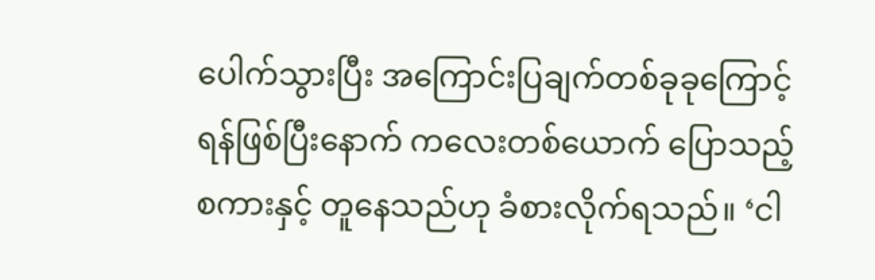ပေါက်သွားပြီး အကြောင်းပြချက်တစ်ခုခုကြောင့် ရန်ဖြစ်ပြီးနောက် ကလေးတစ်ယောက် ပြောသည့်စကားနှင့် တူနေသည်ဟု ခံစားလိုက်ရသည်။ ‘ငါ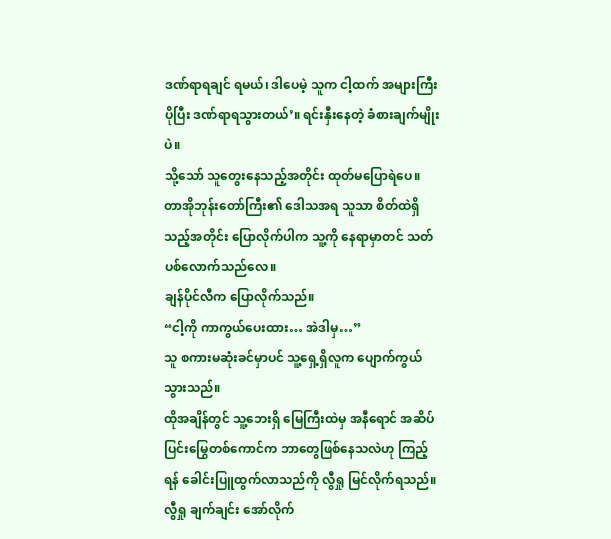ဒဏ်ရာရချင် ရမယ်၊ ဒါပေမဲ့ သူက ငါ့ထက် အများကြီး ပိုပြီး ဒဏ်ရာရသွားတယ်’။ ရင်းနှီးနေတဲ့ ခံစားချက်မျိုးပဲ။
သို့သော် သူတွေးနေသည့်အတိုင်း ထုတ်မပြောရဲပေ။ တာအိုဘုန်းတော်ကြီး၏ ဒေါသအရ သူသာ စိတ်ထဲရှိသည့်အတိုင်း ပြောလိုက်ပါက သူ့ကို နေရာမှာတင် သတ်ပစ်လောက်သည်လေ။
ချန်ပိုင်လီက ပြောလိုက်သည်။
“ငါ့ကို ကာကွယ်ပေးထား… အဲဒါမှ…”
သူ စကားမဆုံးခင်မှာပင် သူ့ရှေ့ရှိလူက ပျောက်ကွယ်သွားသည်။
ထိုအချိန်တွင် သူ့ဘေးရှိ မြေကြီးထဲမှ အနီရောင် အဆိပ်ပြင်းမြွေတစ်ကောင်က ဘာတွေဖြစ်နေသလဲဟု ကြည့်ရန် ခေါင်းပြူထွက်လာသည်ကို လွီရှု မြင်လိုက်ရသည်။ လွီရှု ချက်ချင်း အော်လိုက်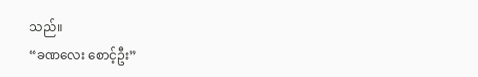သည်။
“ခဏလေး စောင့်ဦး”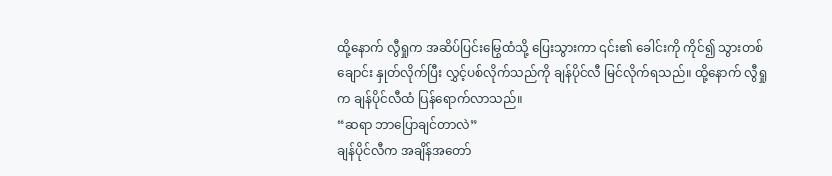ထို့နောက် လွီရှုက အဆိပ်ပြင်းမြွေထံသို့ ပြေးသွားကာ ၎င်း၏ ခေါင်းကို ကိုင်၍ သွားတစ်ချောင်း နှုတ်လိုက်ပြီး လွှင့်ပစ်လိုက်သည်ကို ချန်ပိုင်လီ မြင်လိုက်ရသည်။ ထို့နောက် လွီရှုက ချန်ပိုင်လီထံ ပြန်ရောက်လာသည်။
“ဆရာ ဘာပြောချင်တာလဲ”
ချန်ပိုင်လီက အချိန်အတော်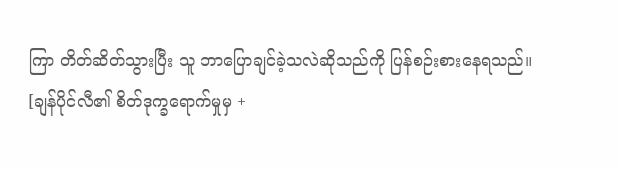ကြာ တိတ်ဆိတ်သွားပြီး သူ ဘာပြောချင်ခဲ့သလဲဆိုသည်ကို ပြန်စဉ်းစားနေရသည်။
[ချန်ပိုင်လီ၏ စိတ်ဒုက္ခရောက်မှုမှ +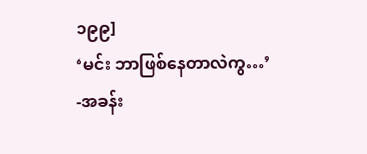၁၉၉]
‘မင်း ဘာဖြစ်နေတာလဲကွ…’
-အခန်း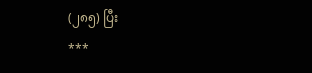(၂၈၅) ပြီး
***